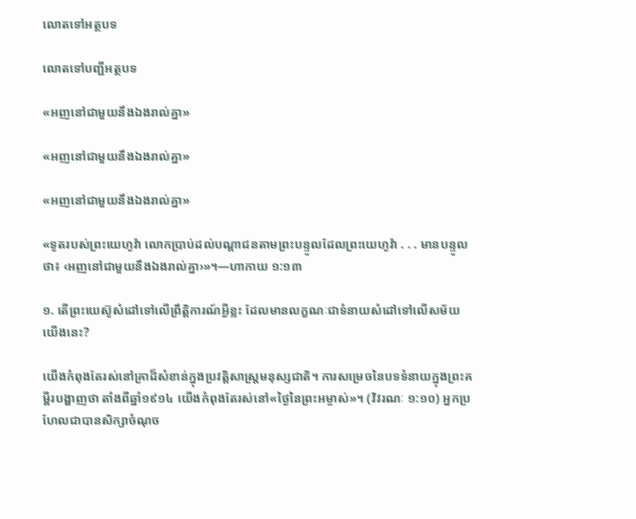លោតទៅអត្ថបទ

លោតទៅបញ្ជីអត្ថបទ

«អញនៅជាមួយនឹងឯងរាល់គ្នា»

«អញនៅជាមួយនឹងឯងរាល់គ្នា»

«អញនៅជាមួយនឹងឯងរាល់គ្នា»

«ទូតរបស់ព្រះយេហូវ៉ា លោកប្រាប់ដល់បណ្ដាជនតាមព្រះបន្ទូលដែលព្រះយេហូវ៉ា . . . មានបន្ទូលថា៖ ‹អញនៅជាមួយនឹងឯងរាល់គ្នា›»។—ហាកាយ ១:១៣

១. តើព្រះយេស៊ូសំដៅទៅលើព្រឹត្ដិការណ៍អ្វីខ្លះ ដែលមានលក្ខណៈជាទំនាយសំដៅទៅលើសម័យយើងនេះ?

យើងកំពុងតែរស់នៅគ្រាដ៏សំខាន់ក្នុងប្រវត្ដិសាស្ត្រមនុស្សជាតិ។ ការសម្រេចនៃបទទំនាយក្នុងព្រះគម្ពីរបង្ហាញថា តាំងពីឆ្នាំ១៩១៤ យើងកំពុងតែរស់នៅ«ថ្ងៃនៃព្រះអម្ចាស់»។ (វិវរណៈ ១:១០) អ្នកប្រហែលជាបានសិក្សាចំណុច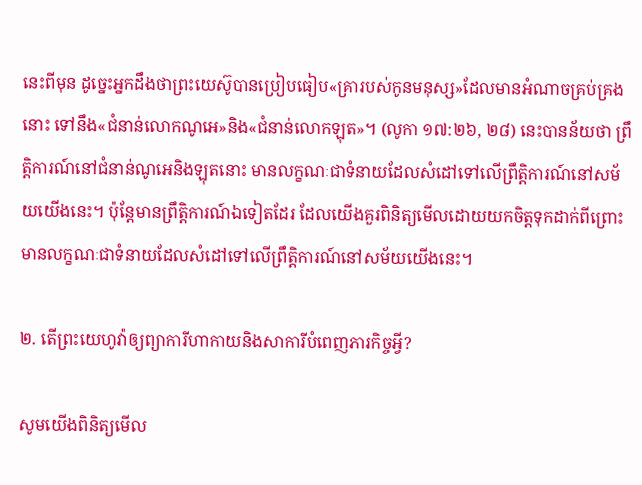នេះពីមុន ដូច្នេះអ្នកដឹងថាព្រះយេស៊ូបានប្រៀបធៀប«គ្រារបស់កូនមនុស្ស»ដែលមានអំណាចគ្រប់គ្រងនោះ ទៅនឹង«ជំនាន់លោកណូអេ»និង«ជំនាន់លោកឡុត»។ (លូកា ១៧:២៦, ២៨) នេះបានន័យថា ព្រឹត្ដិការណ៍នៅជំនាន់ណូអេនិងឡុតនោះ មានលក្ខណៈជាទំនាយដែលសំដៅទៅលើព្រឹត្ដិការណ៍នៅសម័យយើងនេះ។ ប៉ុន្តែមានព្រឹត្ដិការណ៍ឯទៀតដែរ ដែលយើងគួរពិនិត្យមើលដោយយកចិត្តទុកដាក់ពីព្រោះមានលក្ខណៈជាទំនាយដែលសំដៅទៅលើព្រឹត្ដិការណ៍នៅសម័យយើងនេះ។

២. តើព្រះយេហូវ៉ាឲ្យព្យាការីហាកាយនិងសាការីបំពេញភារកិច្ចអ្វី?

សូមយើងពិនិត្យមើល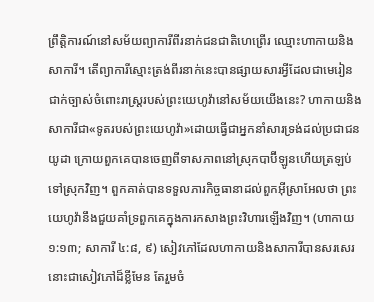ព្រឹត្ដិការណ៍នៅសម័យព្យាការីពីរនាក់ជនជាតិហេព្រើរ ឈ្មោះហាកាយនិងសាការី។ តើព្យាការីស្មោះត្រង់ពីរនាក់នេះបានផ្សាយសារអ្វីដែលជាមេរៀនជាក់ច្បាស់ចំពោះរាស្ត្ររបស់ព្រះយេហូវ៉ានៅសម័យយើងនេះ? ហាកាយនិងសាការីជា«ទូតរបស់ព្រះយេហូវ៉ា»ដោយធ្វើជាអ្នកនាំសារទ្រង់ដល់ប្រជាជនយូដា ក្រោយពួកគេបានចេញពីទាសភាពនៅស្រុកបាប៊ីឡូនហើយត្រឡប់ទៅស្រុកវិញ។ ពួកគាត់បានទទួលភារកិច្ចធានាដល់ពួកអ៊ីស្រាអែលថា ព្រះយេហូវ៉ានឹងជួយគាំទ្រពួកគេក្នុងការកសាងព្រះវិហារឡើងវិញ។ (ហាកាយ ១:១៣; សាការី ៤:៨, ៩) សៀវភៅដែលហាកាយនិងសាការីបានសរសេរនោះជាសៀវភៅដ៏ខ្លីមែន តែរួមចំ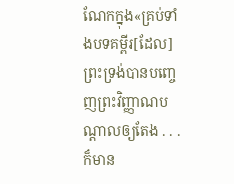ណែកក្នុង«គ្រប់ទាំងបទគម្ពីរ[ដែល]ព្រះទ្រង់បានបញ្ចេញព្រះវិញ្ញាណបណ្ដាលឲ្យតែង . . . ក៏មាន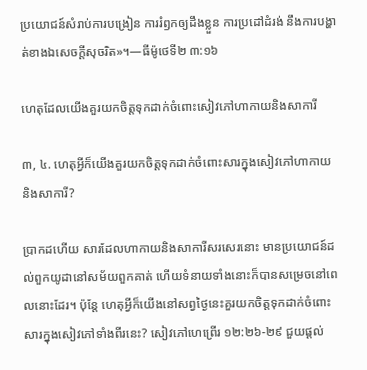ប្រយោជន៍សំរាប់ការបង្រៀន ការរំឭកឲ្យដឹងខ្លួន ការប្រដៅដំរង់ នឹងការបង្ហាត់ខាងឯសេចក្ដីសុចរិត»។—ធីម៉ូថេទី២ ៣:១៦

ហេតុដែលយើងគួរយកចិត្តទុកដាក់ចំពោះសៀវភៅហាកាយនិងសាការី

៣, ៤. ហេតុអ្វីក៏យើងគួរយកចិត្តទុកដាក់ចំពោះសារក្នុងសៀវភៅហាកាយនិងសាការី?

ប្រាកដហើយ សារដែលហាកាយនិងសាការីសរសេរនោះ មានប្រយោជន៍ដល់ពួកយូដានៅសម័យពួកគាត់ ហើយទំនាយទាំងនោះក៏បានសម្រេចនៅពេលនោះដែរ។ ប៉ុន្តែ ហេតុអ្វីក៏យើងនៅសព្វថ្ងៃនេះគួរយកចិត្តទុកដាក់ចំពោះសារក្នុងសៀវភៅទាំងពីរនេះ? សៀវភៅហេព្រើរ ១២:២៦-២៩ ជួយផ្ដល់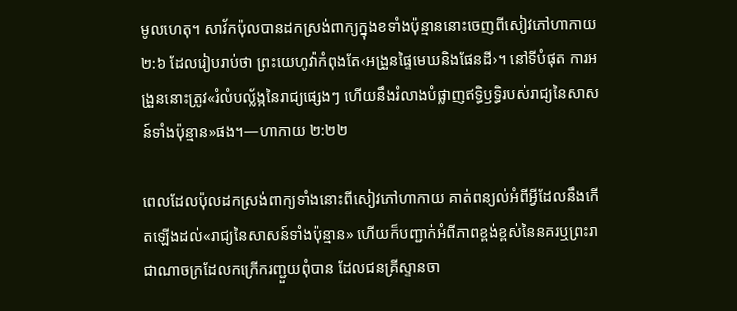មូលហេតុ។ សាវ័កប៉ុលបានដកស្រង់ពាក្យក្នុងខទាំងប៉ុន្មាននោះចេញពីសៀវភៅហាកាយ ២:៦ ដែលរៀបរាប់ថា ព្រះយេហូវ៉ាកំពុងតែ‹អង្រួនផ្ទៃមេឃនិងផែនដី›។ នៅទីបំផុត ការអង្រួននោះត្រូវ«រំលំបល្ល័ង្កនៃរាជ្យផ្សេងៗ ហើយនឹងរំលាងបំផ្លាញឥទ្ធិឫទ្ធិរបស់រាជ្យនៃសាសន៍ទាំងប៉ុន្មាន»ផង។—ហាកាយ ២:២២

ពេលដែលប៉ុលដកស្រង់ពាក្យទាំងនោះពីសៀវភៅហាកាយ គាត់ពន្យល់អំពីអ្វីដែលនឹងកើតឡើងដល់«រាជ្យនៃសាសន៍ទាំងប៉ុន្មាន» ហើយក៏បញ្ជាក់អំពីភាពខ្ពង់ខ្ពស់នៃនគរឬព្រះរាជាណាចក្រដែលកក្រើករញ្ជួយពុំបាន ដែលជនគ្រីស្ទានចា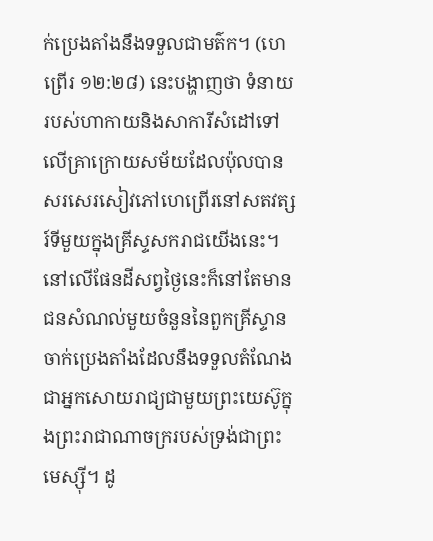ក់ប្រេងតាំងនឹងទទួលជាមត៌ក។ (ហេព្រើរ ១២:២៨) នេះបង្ហាញថា ទំនាយរបស់ហាកាយនិងសាការីសំដៅទៅលើគ្រាក្រោយសម័យដែលប៉ុលបានសរសេរសៀវភៅហេព្រើរនៅសតវត្សរ៍ទីមួយក្នុងគ្រីស្ទសករាជយើងនេះ។ នៅលើផែនដីសព្វថ្ងៃនេះក៏នៅតែមានជនសំណល់មួយចំនួននៃពួកគ្រីស្ទានចាក់ប្រេងតាំងដែលនឹងទទួលតំណែងជាអ្នកសោយរាជ្យជាមួយព្រះយេស៊ូក្នុងព្រះរាជាណាចក្ររបស់ទ្រង់ជាព្រះមេស្ស៊ី។ ដូ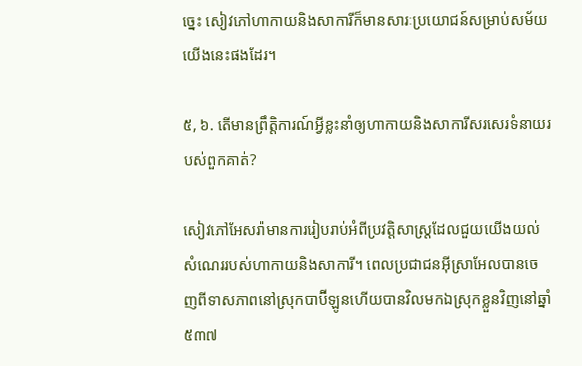ច្នេះ សៀវភៅហាកាយនិងសាការីក៏មានសារៈប្រយោជន៍សម្រាប់សម័យយើងនេះផងដែរ។

៥, ៦. តើមានព្រឹត្ដិការណ៍អ្វីខ្លះនាំឲ្យហាកាយនិងសាការីសរសេរទំនាយរបស់ពួកគាត់?

សៀវភៅអែសរ៉ាមានការរៀបរាប់អំពីប្រវត្ដិសាស្ត្រដែលជួយយើងយល់សំណេររបស់ហាកាយនិងសាការី។ ពេលប្រជាជនអ៊ីស្រាអែលបានចេញពីទាសភាពនៅស្រុកបាប៊ីឡូនហើយបានវិលមកឯស្រុកខ្លួនវិញនៅឆ្នាំ៥៣៧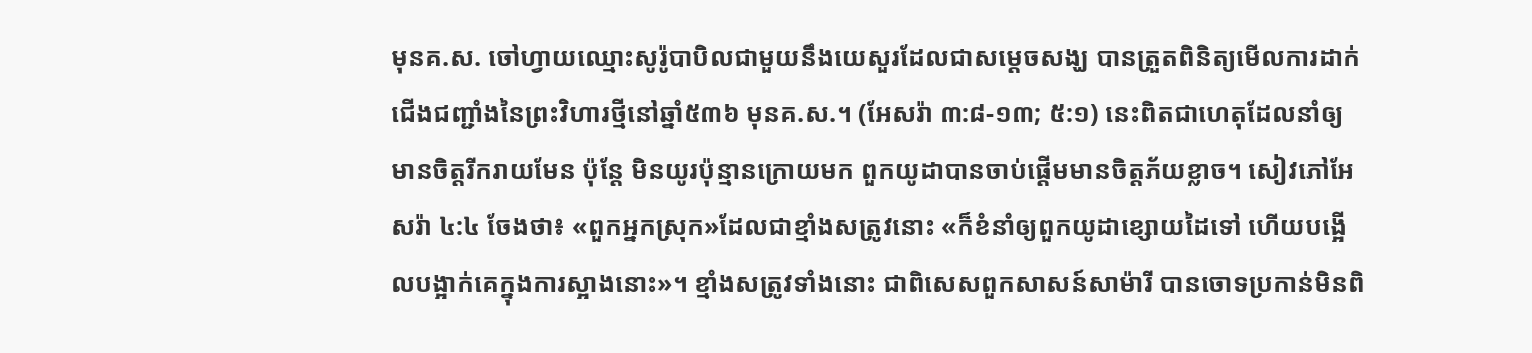មុនគ.ស. ចៅហ្វាយឈ្មោះសូរ៉ូបាបិលជាមួយនឹងយេសួរដែលជាសម្ដេចសង្ឃ បានត្រួតពិនិត្យមើលការដាក់ជើងជញ្ជាំងនៃព្រះវិហារថ្មីនៅឆ្នាំ៥៣៦ មុនគ.ស.។ (អែសរ៉ា ៣:៨-១៣; ៥:១) នេះពិតជាហេតុដែលនាំឲ្យមានចិត្តរីករាយមែន ប៉ុន្តែ មិនយូរប៉ុន្មានក្រោយមក ពួកយូដាបានចាប់ផ្ដើមមានចិត្តភ័យខ្លាច។ សៀវភៅអែសរ៉ា ៤:៤ ចែងថា៖ «ពួកអ្នកស្រុក»ដែលជាខ្មាំងសត្រូវនោះ «ក៏ខំនាំឲ្យពួកយូដាខ្សោយដៃទៅ ហើយបង្អើលបង្អាក់គេក្នុងការស្អាងនោះ»។ ខ្មាំងសត្រូវទាំងនោះ ជាពិសេសពួកសាសន៍សាម៉ារី បានចោទប្រកាន់មិនពិ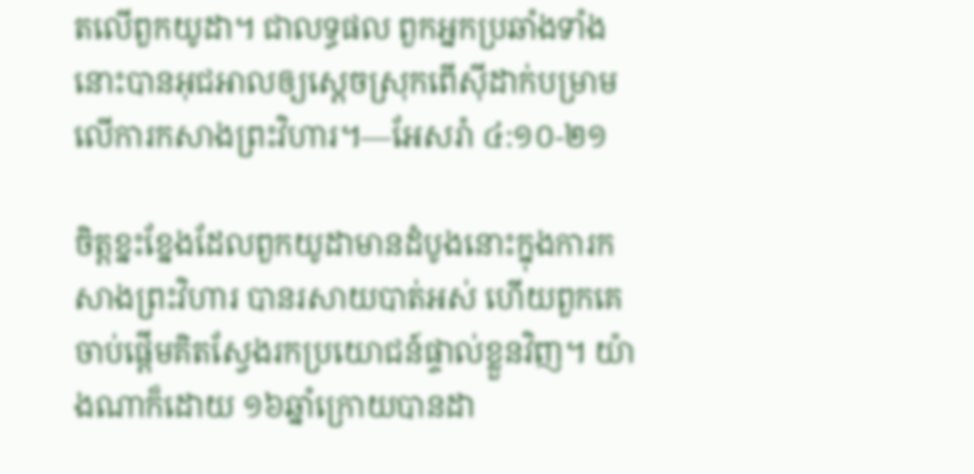តលើពួកយូដា។ ជាលទ្ធផល ពួកអ្នកប្រឆាំងទាំងនោះបានអុជអាលឲ្យស្តេចស្រុកពើស៊ីដាក់បម្រាមលើការកសាងព្រះវិហារ។—អែសរ៉ា ៤:១០-២១

ចិត្តខ្នះខ្នែងដែលពួកយូដាមានដំបូងនោះក្នុងការកសាងព្រះវិហារ បានរសាយបាត់អស់ ហើយពួកគេចាប់ផ្ដើមគិតស្វែងរកប្រយោជន៍ផ្ទាល់ខ្លួនវិញ។ យ៉ាងណាក៏ដោយ ១៦ឆ្នាំក្រោយបានដា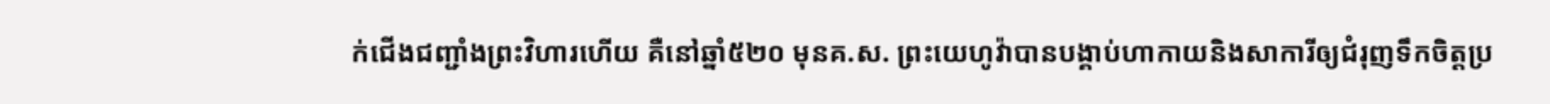ក់ជើងជញ្ជាំងព្រះវិហារហើយ គឺនៅឆ្នាំ៥២០ មុនគ.ស. ព្រះយេហូវ៉ាបានបង្គាប់ហាកាយនិងសាការីឲ្យជំរុញទឹកចិត្តប្រ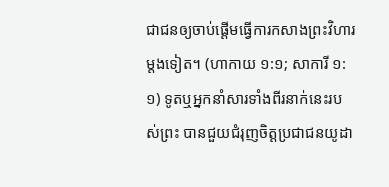ជាជនឲ្យចាប់ផ្ដើមធ្វើការកសាងព្រះវិហារម្ដងទៀត។ (ហាកាយ ១:១; សាការី ១:១) ទូតឬអ្នកនាំសារទាំងពីរនាក់នេះរបស់ព្រះ បានជួយជំរុញចិត្តប្រជាជនយូដា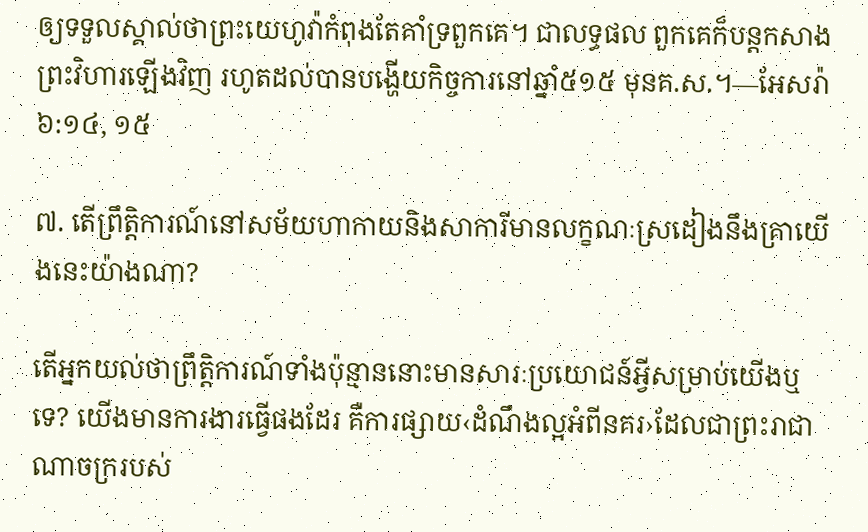ឲ្យទទួលស្គាល់ថាព្រះយេហូវ៉ាកំពុងតែគាំទ្រពួកគេ។ ជាលទ្ធផល ពួកគេក៏បន្តកសាងព្រះវិហារឡើងវិញ រហូតដល់បានបង្ហើយកិច្ចការនៅឆ្នាំ៥១៥ មុនគ.ស.។—អែសរ៉ា ៦:១៤, ១៥

៧. តើព្រឹត្ដិការណ៍នៅសម័យហាកាយនិងសាការីមានលក្ខណៈស្រដៀងនឹងគ្រាយើងនេះយ៉ាងណា?

តើអ្នកយល់ថាព្រឹត្ដិការណ៍ទាំងប៉ុន្មាននោះមានសារៈប្រយោជន៍អ្វីសម្រាប់យើងឬទេ? យើងមានការងារធ្វើផងដែរ គឺការផ្សាយ‹ដំណឹងល្អអំពីនគរ›ដែលជាព្រះរាជាណាចក្ររបស់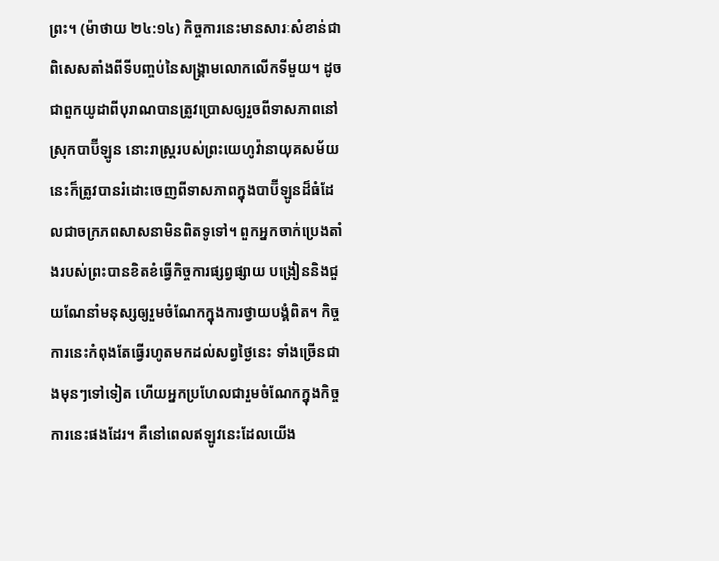ព្រះ។ (ម៉ាថាយ ២៤:១៤) កិច្ចការនេះមានសារៈសំខាន់ជាពិសេសតាំងពីទីបញ្ចប់នៃសង្គ្រាមលោកលើកទីមួយ។ ដូចជាពួកយូដាពីបុរាណបានត្រូវប្រោសឲ្យរួចពីទាសភាពនៅស្រុកបាប៊ីឡូន នោះរាស្ត្ររបស់ព្រះយេហូវ៉ានាយុគសម័យនេះក៏ត្រូវបានរំដោះចេញពីទាសភាពក្នុងបាប៊ីឡូនដ៏ធំដែលជាចក្រភពសាសនាមិនពិតទូទៅ។ ពួកអ្នកចាក់ប្រេងតាំងរបស់ព្រះបានខិតខំធ្វើកិច្ចការផ្សព្វផ្សាយ បង្រៀននិងជួយណែនាំមនុស្សឲ្យរួមចំណែកក្នុងការថ្វាយបង្គំពិត។ កិច្ចការនេះកំពុងតែធ្វើរហូតមកដល់សព្វថ្ងៃនេះ ទាំងច្រើនជាងមុនៗទៅទៀត ហើយអ្នកប្រហែលជារួមចំណែកក្នុងកិច្ចការនេះផងដែរ។ គឺនៅពេលឥឡូវនេះដែលយើង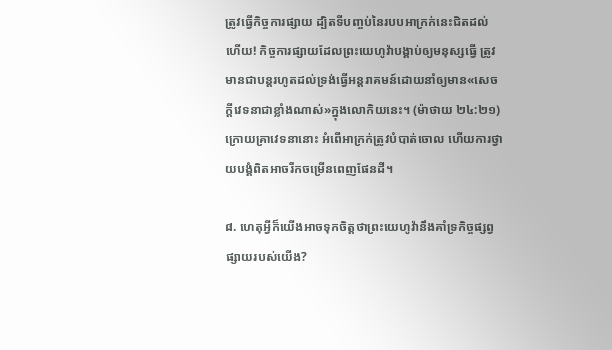ត្រូវធ្វើកិច្ចការផ្សាយ ដ្បិតទីបញ្ចប់នៃរបបអាក្រក់នេះជិតដល់ហើយ! កិច្ចការផ្សាយដែលព្រះយេហូវ៉ាបង្គាប់ឲ្យមនុស្សធ្វើ ត្រូវមានជាបន្តរហូតដល់ទ្រង់ធ្វើអន្តរាគមន៍ដោយនាំឲ្យមាន«សេចក្ដីវេទនាជាខ្លាំងណាស់»ក្នុងលោកិយនេះ។ (ម៉ាថាយ ២៤:២១) ក្រោយគ្រាវេទនានោះ អំពើអាក្រក់ត្រូវបំបាត់ចោល ហើយការថ្វាយបង្គំពិតអាចរីកចម្រើនពេញផែនដី។

៨. ហេតុអ្វីក៏យើងអាចទុកចិត្តថាព្រះយេហូវ៉ានឹងគាំទ្រកិច្ចផ្សព្វផ្សាយរបស់យើង?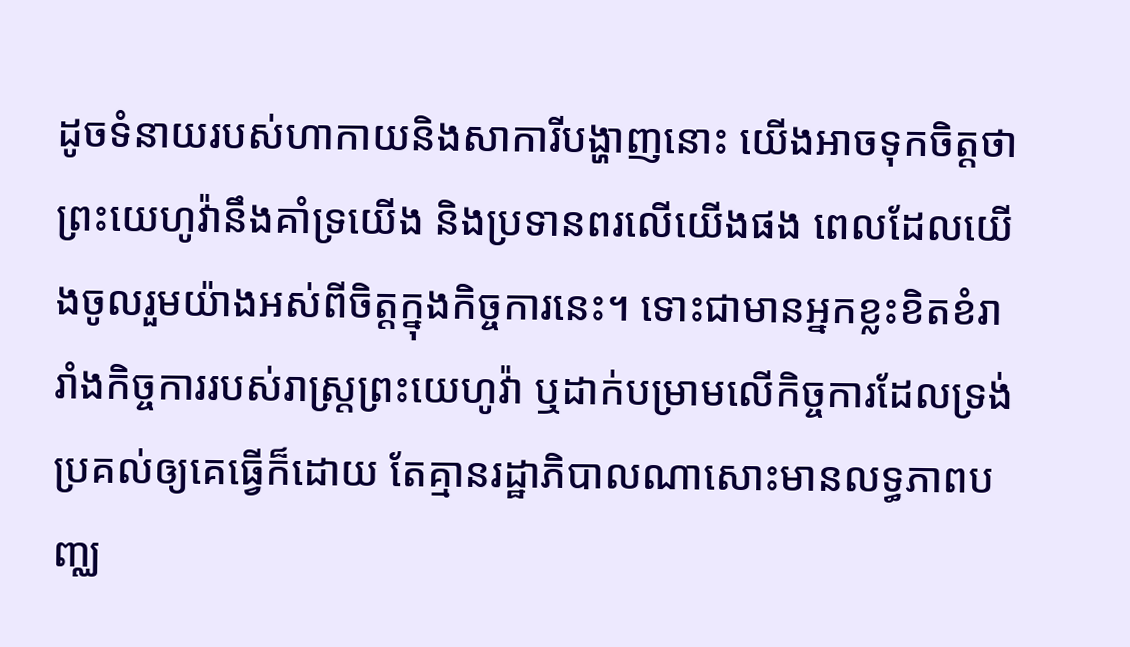ដូចទំនាយរបស់ហាកាយនិងសាការីបង្ហាញនោះ យើងអាចទុកចិត្តថាព្រះយេហូវ៉ានឹងគាំទ្រយើង និងប្រទានពរលើយើងផង ពេលដែលយើងចូលរួមយ៉ាងអស់ពីចិត្តក្នុងកិច្ចការនេះ។ ទោះជាមានអ្នកខ្លះខិតខំរារាំងកិច្ចការរបស់រាស្ត្រព្រះយេហូវ៉ា ឬដាក់បម្រាមលើកិច្ចការដែលទ្រង់ប្រគល់ឲ្យគេធ្វើក៏ដោយ តែគ្មានរដ្ឋាភិបាលណាសោះមានលទ្ធភាពបញ្ឈ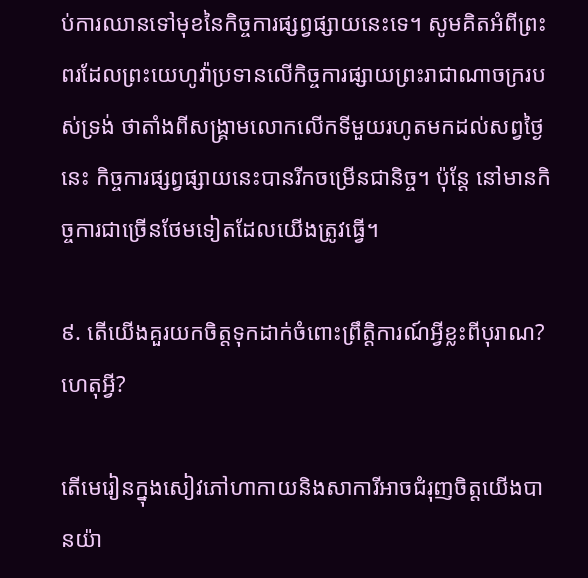ប់ការឈានទៅមុខនៃកិច្ចការផ្សព្វផ្សាយនេះទេ។ សូមគិតអំពីព្រះពរដែលព្រះយេហូវ៉ាប្រទានលើកិច្ចការផ្សាយព្រះរាជាណាចក្ររបស់ទ្រង់ ថាតាំងពីសង្គ្រាមលោកលើកទីមួយរហូតមកដល់សព្វថ្ងៃនេះ កិច្ចការផ្សព្វផ្សាយនេះបានរីកចម្រើនជានិច្ច។ ប៉ុន្តែ នៅមានកិច្ចការជាច្រើនថែមទៀតដែលយើងត្រូវធ្វើ។

៩. តើយើងគួរយកចិត្តទុកដាក់ចំពោះព្រឹត្ដិការណ៍អ្វីខ្លះពីបុរាណ? ហេតុអ្វី?

តើមេរៀនក្នុងសៀវភៅហាកាយនិងសាការីអាចជំរុញចិត្តយើងបានយ៉ា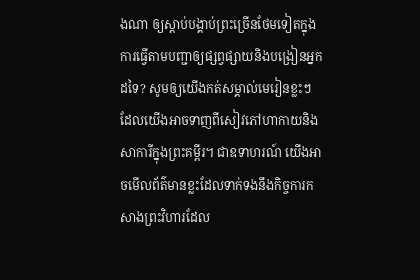ងណា ឲ្យស្ដាប់បង្គាប់ព្រះច្រើនថែមទៀតក្នុងការធ្វើតាមបញ្ជាឲ្យផ្សព្វផ្សាយនិងបង្រៀនអ្នកដទៃ? សូមឲ្យយើងកត់សម្គាល់មេរៀនខ្លះៗដែលយើងអាចទាញពីសៀវភៅហាកាយនិងសាការីក្នុងព្រះគម្ពីរ។ ជាឧទាហរណ៍ យើងអាចមើលព័ត៌មានខ្លះដែលទាក់ទងនឹងកិច្ចការកសាងព្រះវិហារដែល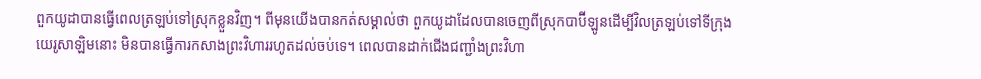ពួកយូដាបានធ្វើពេលត្រឡប់ទៅស្រុកខ្លួនវិញ។ ពីមុនយើងបានកត់សម្គាល់ថា ពួកយូដាដែលបានចេញពីស្រុកបាប៊ីឡូនដើម្បីវិលត្រឡប់ទៅទីក្រុងយេរូសាឡិមនោះ មិនបានធ្វើការកសាងព្រះវិហាររហូតដល់ចប់ទេ។ ពេលបានដាក់ជើងជញ្ជាំងព្រះវិហា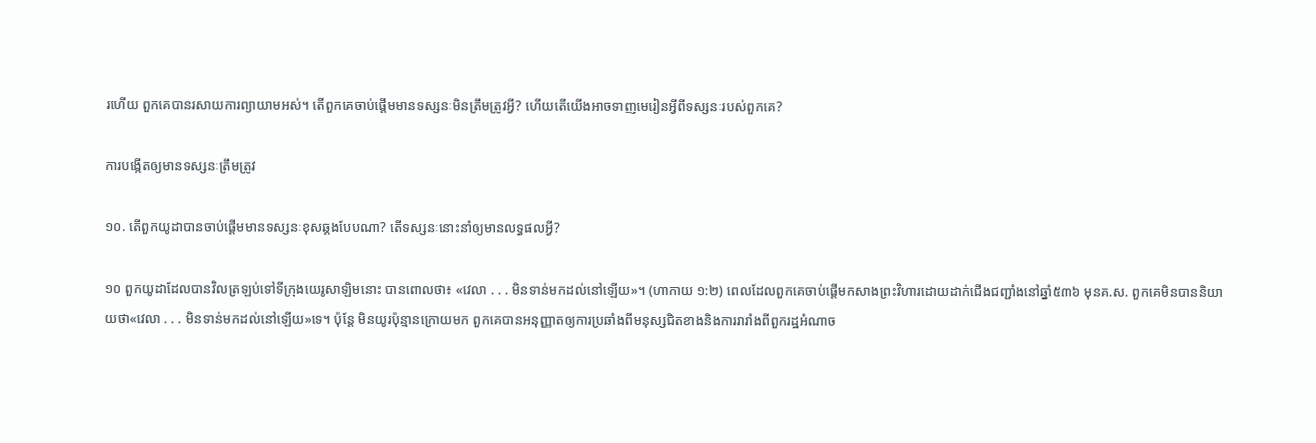រហើយ ពួកគេបានរសាយការព្យាយាមអស់។ តើពួកគេចាប់ផ្ដើមមានទស្សនៈមិនត្រឹមត្រូវអ្វី? ហើយតើយើងអាចទាញមេរៀនអ្វីពីទស្សនៈរបស់ពួកគេ?

ការបង្កើតឲ្យមានទស្សនៈត្រឹមត្រូវ

១០. តើពួកយូដាបានចាប់ផ្ដើមមានទស្សនៈខុសឆ្គងបែបណា? តើទស្សនៈនោះនាំឲ្យមានលទ្ធផលអ្វី?

១០ ពួកយូដាដែលបានវិលត្រឡប់ទៅទីក្រុងយេរូសាឡិមនោះ បានពោលថា៖ «វេលា . . . មិនទាន់មកដល់នៅឡើយ»។ (ហាកាយ ១:២) ពេលដែលពួកគេចាប់ផ្ដើមកសាងព្រះវិហារដោយដាក់ជើងជញ្ជាំងនៅឆ្នាំ៥៣៦ មុនគ.ស. ពួកគេមិនបាននិយាយថា«វេលា . . . មិនទាន់មកដល់នៅឡើយ»ទេ។ ប៉ុន្តែ មិនយូរប៉ុន្មានក្រោយមក ពួកគេបានអនុញ្ញាតឲ្យការប្រឆាំងពីមនុស្សជិតខាងនិងការរារាំងពីពួករដ្ឋអំណាច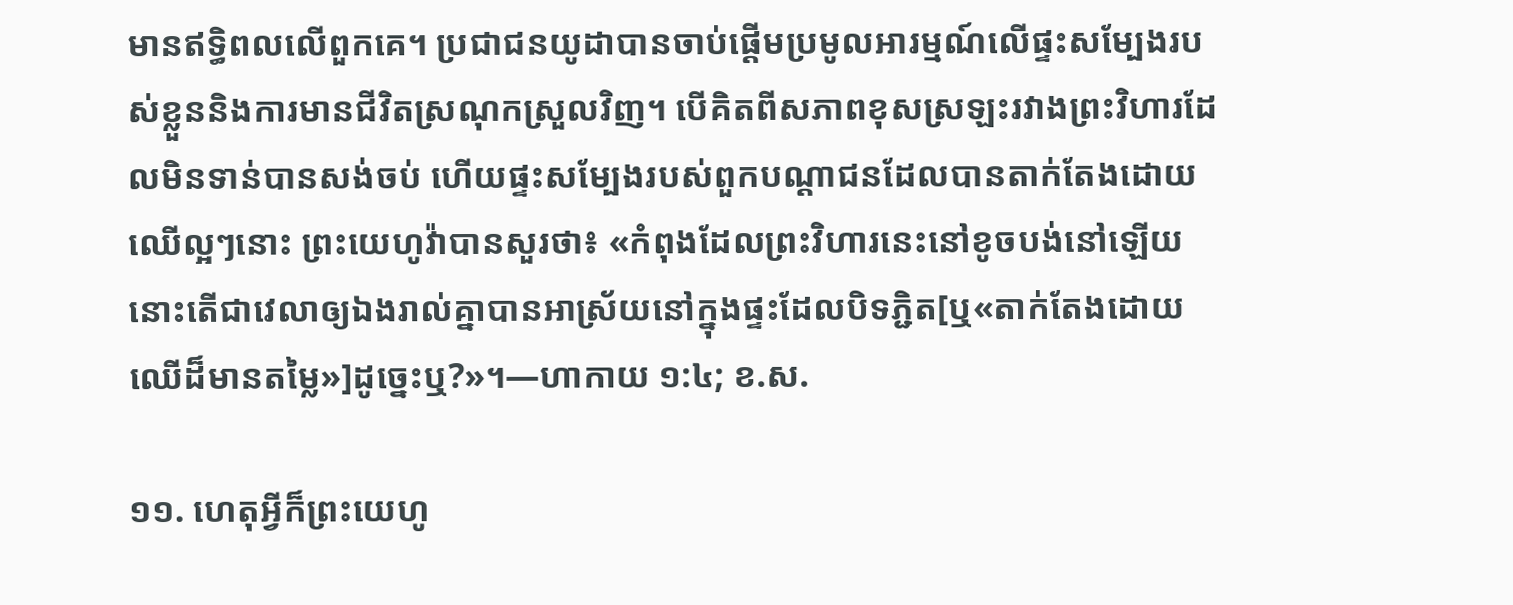មានឥទ្ធិពលលើពួកគេ។ ប្រជាជនយូដាបានចាប់ផ្ដើមប្រមូលអារម្មណ៍លើផ្ទះសម្បែងរបស់ខ្លួននិងការមានជីវិតស្រណុកស្រួលវិញ។ បើគិតពីសភាពខុសស្រឡះរវាងព្រះវិហារដែលមិនទាន់បានសង់ចប់ ហើយផ្ទះសម្បែងរបស់ពួកបណ្ដាជនដែលបានតាក់តែងដោយឈើល្អៗនោះ ព្រះយេហូវ៉ាបានសួរថា៖ «កំពុងដែលព្រះវិហារនេះនៅខូចបង់នៅឡើយ នោះតើជាវេលាឲ្យឯងរាល់គ្នាបានអាស្រ័យនៅក្នុងផ្ទះដែលបិទភ្ជិត[ឬ«តាក់តែងដោយឈើដ៏មានតម្លៃ»]ដូច្នេះឬ?»។—ហាកាយ ១:៤; ខ.ស.

១១. ហេតុអ្វីក៏ព្រះយេហូ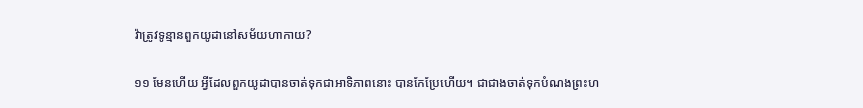វ៉ាត្រូវទូន្មានពួកយូដានៅសម័យហាកាយ?

១១ មែនហើយ អ្វីដែលពួកយូដាបានចាត់ទុកជាអាទិភាពនោះ បានកែប្រែហើយ។ ជាជាងចាត់ទុកបំណងព្រះហ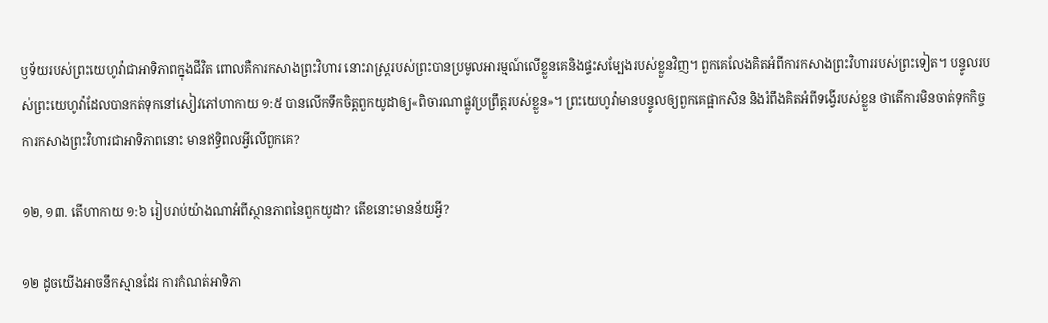ឫទ័យរបស់ព្រះយេហូវ៉ាជាអាទិភាពក្នុងជីវិត ពោលគឺការកសាងព្រះវិហារ នោះរាស្ត្ររបស់ព្រះបានប្រមូលអារម្មណ៍លើខ្លួនគេនិងផ្ទះសម្បែងរបស់ខ្លួនវិញ។ ពួកគេលែងគិតអំពីការកសាងព្រះវិហាររបស់ព្រះទៀត។ បន្ទូលរបស់ព្រះយេហូវ៉ាដែលបានកត់ទុកនៅសៀវភៅហាកាយ ១:៥ បានលើកទឹកចិត្តពួកយូដាឲ្យ«ពិចារណាផ្លូវប្រព្រឹត្តរបស់ខ្លួន»។ ព្រះយេហូវ៉ាមានបន្ទូលឲ្យពួកគេផ្អាកសិន និងរំពឹងគិតអំពីទង្វើរបស់ខ្លួន ថាតើការមិនចាត់ទុកកិច្ចការកសាងព្រះវិហារជាអាទិភាពនោះ មានឥទ្ធិពលអ្វីលើពួកគេ?

១២, ១៣. តើហាកាយ ១:៦ រៀបរាប់យ៉ាងណាអំពីស្ថានភាពនៃពួកយូដា? តើខនោះមានន័យអ្វី?

១២ ដូចយើងអាចនឹកស្មានដែរ ការកំណត់អាទិភា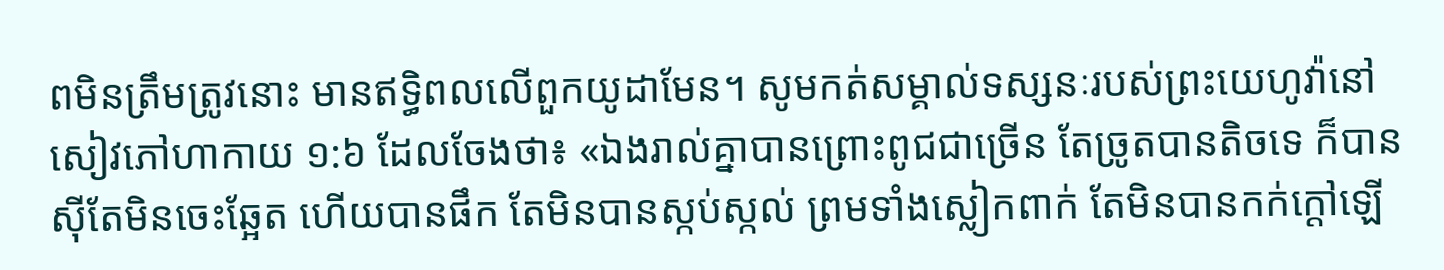ពមិនត្រឹមត្រូវនោះ មានឥទ្ធិពលលើពួកយូដាមែន។ សូមកត់សម្គាល់ទស្សនៈរបស់ព្រះយេហូវ៉ានៅសៀវភៅហាកាយ ១:៦ ដែលចែងថា៖ «ឯងរាល់គ្នាបានព្រោះពូជជាច្រើន តែច្រូតបានតិចទេ ក៏បានស៊ីតែមិនចេះឆ្អែត ហើយបានផឹក តែមិនបានស្កប់ស្កល់ ព្រមទាំងស្លៀកពាក់ តែមិនបានកក់ក្ដៅឡើ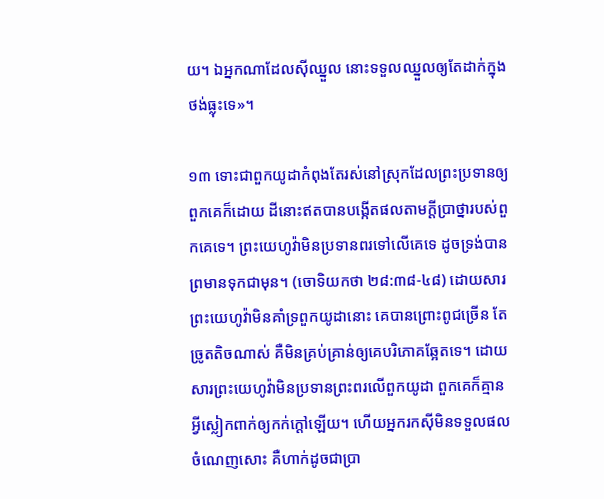យ។ ឯអ្នកណាដែលស៊ីឈ្នួល នោះទទួលឈ្នួលឲ្យតែដាក់ក្នុងថង់ធ្លុះទេ»។

១៣ ទោះជាពួកយូដាកំពុងតែរស់នៅស្រុកដែលព្រះប្រទានឲ្យពួកគេក៏ដោយ ដីនោះឥតបានបង្កើតផលតាមក្ដីប្រាថ្នារបស់ពួកគេទេ។ ព្រះយេហូវ៉ាមិនប្រទានពរទៅលើគេទេ ដូចទ្រង់បានព្រមានទុកជាមុន។ (ចោទិយកថា ២៨:៣៨-៤៨) ដោយសារព្រះយេហូវ៉ាមិនគាំទ្រពួកយូដានោះ គេបានព្រោះពូជច្រើន តែច្រូតតិចណាស់ គឺមិនគ្រប់គ្រាន់ឲ្យគេបរិភោគឆ្អែតទេ។ ដោយសារព្រះយេហូវ៉ាមិនប្រទានព្រះពរលើពួកយូដា ពួកគេក៏គ្មានអ្វីស្លៀកពាក់ឲ្យកក់ក្ដៅឡើយ។ ហើយអ្នករកស៊ីមិនទទួលផលចំណេញសោះ គឺហាក់ដូចជាប្រា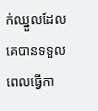ក់ឈ្នួលដែលគេបានទទួលពេលធ្វើកា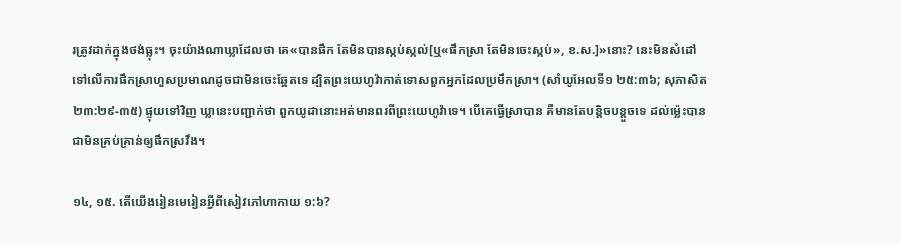រត្រូវដាក់ក្នុងថង់ធ្លុះ។ ចុះយ៉ាងណាឃ្លាដែលថា គេ«បានផឹក តែមិនបានស្កប់ស្កល់[ឬ«ផឹកស្រា តែមិនចេះស្កប់», ខ.ស.]»នោះ? នេះមិនសំដៅទៅលើការផឹកស្រាហួសប្រមាណដូចជាមិនចេះឆ្អែតទេ ដ្បិតព្រះយេហូវ៉ាកាត់ទោសពួកអ្នកដែលប្រមឹកស្រា។ (សាំយូអែលទី១ ២៥:៣៦; សុភាសិត ២៣:២៩-៣៥) ផ្ទុយទៅវិញ ឃ្លានេះបញ្ជាក់ថា ពួកយូដានោះអត់មានពរពីព្រះយេហូវ៉ាទេ។ បើគេធ្វើស្រាបាន គឺមានតែបន្ដិចបន្តួចទេ ដល់ម្ល៉េះបានជាមិនគ្រប់គ្រាន់ឲ្យផឹកស្រវឹង។

១៤, ១៥. តើយើងរៀនមេរៀនអ្វីពីសៀវភៅហាកាយ ១:៦?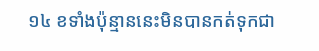១៤ ខទាំងប៉ុន្មាននេះមិនបានកត់ទុកជា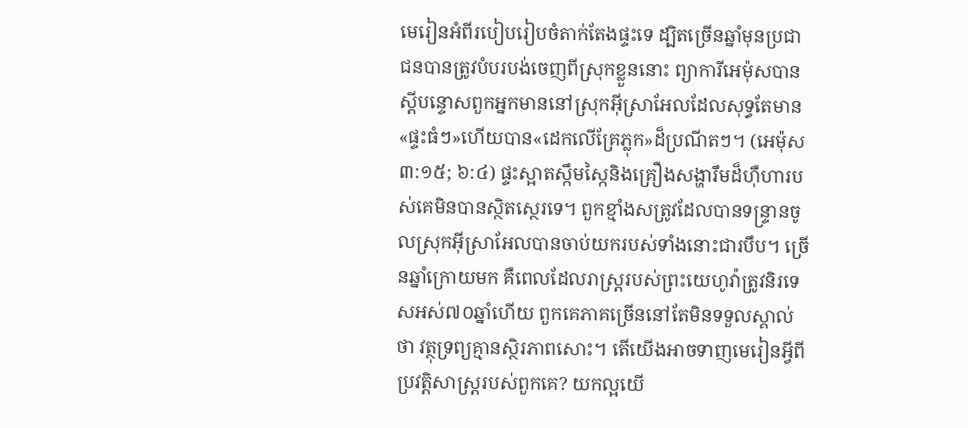មេរៀនអំពីរបៀបរៀបចំតាក់តែងផ្ទះទេ ដ្បិតច្រើនឆ្នាំមុនប្រជាជនបានត្រូវបំបរបង់ចេញពីស្រុកខ្លួននោះ ព្យាការីអេម៉ុសបានស្តីបន្ទោសពួកអ្នកមាននៅស្រុកអ៊ីស្រាអែលដែលសុទ្ធតែមាន«ផ្ទះធំៗ»ហើយបាន«ដេកលើគ្រែភ្លុក»ដ៏ប្រណីតៗ។ (អេម៉ុស ៣:១៥; ៦:៤) ផ្ទះស្អាតស្កឹមស្កៃនិងគ្រឿងសង្ហារឹមដ៏ហ៊ឺហារបស់គេមិនបានស្ថិតស្ថេរទេ។ ពួកខ្មាំងសត្រូវដែលបានទន្ទ្រានចូលស្រុកអ៊ីស្រាអែលបានចាប់យករបស់ទាំងនោះជារបឹប។ ច្រើនឆ្នាំក្រោយមក គឺពេលដែលរាស្ត្ររបស់ព្រះយេហូវ៉ាត្រូវនិរទេសអស់៧០ឆ្នាំហើយ ពួកគេភាគច្រើននៅតែមិនទទួលស្គាល់ថា វត្ថុទ្រព្យគ្មានស្ថិរភាពសោះ។ តើយើងអាចទាញមេរៀនអ្វីពីប្រវត្ដិសាស្ត្ររបស់ពួកគេ? យកល្អយើ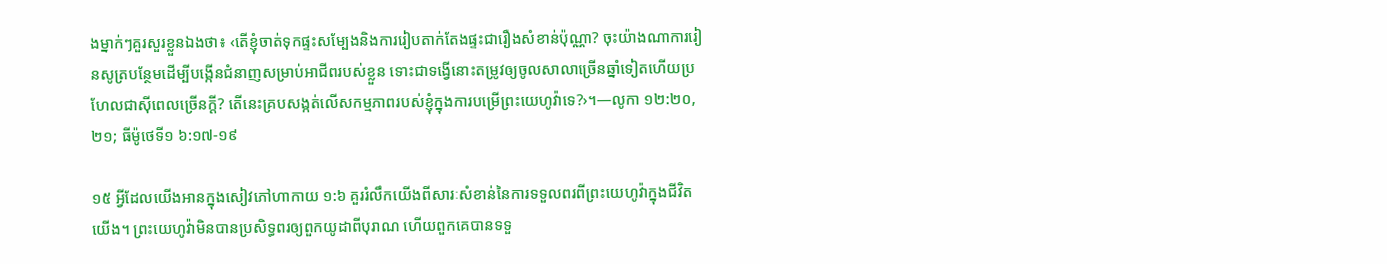ងម្នាក់ៗគួរសួរខ្លួនឯងថា៖ ‹តើខ្ញុំចាត់ទុកផ្ទះសម្បែងនិងការរៀបតាក់តែងផ្ទះជារឿងសំខាន់ប៉ុណ្ណា? ចុះយ៉ាងណាការរៀនសូត្របន្ថែមដើម្បីបង្កើនជំនាញសម្រាប់អាជីពរបស់ខ្លួន ទោះជាទង្វើនោះតម្រូវឲ្យចូលសាលាច្រើនឆ្នាំទៀតហើយប្រហែលជាស៊ីពេលច្រើនក្ដី? តើនេះគ្របសង្កត់លើសកម្មភាពរបស់ខ្ញុំក្នុងការបម្រើព្រះយេហូវ៉ាទេ?›។—លូកា ១២:២០, ២១; ធីម៉ូថេទី១ ៦:១៧-១៩

១៥ អ្វីដែលយើងអានក្នុងសៀវភៅហាកាយ ១:៦ គួររំលឹកយើងពីសារៈសំខាន់នៃការទទួលពរពីព្រះយេហូវ៉ាក្នុងជីវិតយើង។ ព្រះយេហូវ៉ាមិនបានប្រសិទ្ធពរឲ្យពួកយូដាពីបុរាណ ហើយពួកគេបានទទួ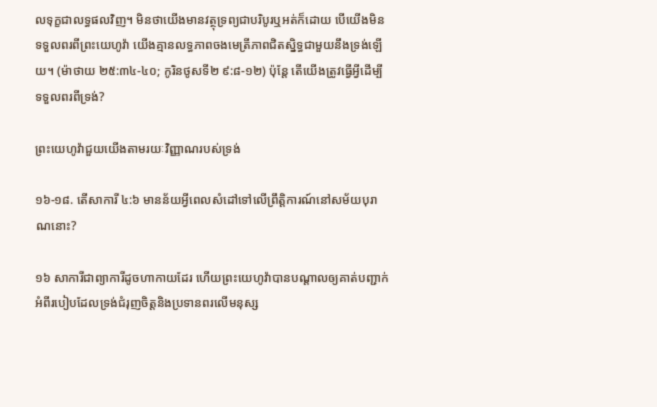លទុក្ខជាលទ្ធផលវិញ។ មិនថាយើងមានវត្ថុទ្រព្យជាបរិបូរឬអត់ក៏ដោយ បើយើងមិនទទួលពរពីព្រះយេហូវ៉ា យើងគ្មានលទ្ធភាពចងមេត្រីភាពជិតស្និទ្ធជាមួយនឹងទ្រង់ឡើយ។ (ម៉ាថាយ ២៥:៣៤-៤០; កូរិនថូសទី២ ៩:៨-១២) ប៉ុន្តែ តើយើងត្រូវធ្វើអ្វីដើម្បីទទួលពរពីទ្រង់?

ព្រះយេហូវ៉ាជួយយើងតាមរយៈវិញ្ញាណរបស់ទ្រង់

១៦-១៨. តើសាការី ៤:៦ មានន័យអ្វីពេលសំដៅទៅលើព្រឹត្ដិការណ៍នៅសម័យបុរាណនោះ?

១៦ សាការីជាព្យាការីដូចហាកាយដែរ ហើយព្រះយេហូវ៉ាបានបណ្ដាលឲ្យគាត់បញ្ជាក់អំពីរបៀបដែលទ្រង់ជំរុញចិត្តនិងប្រទានពរលើមនុស្ស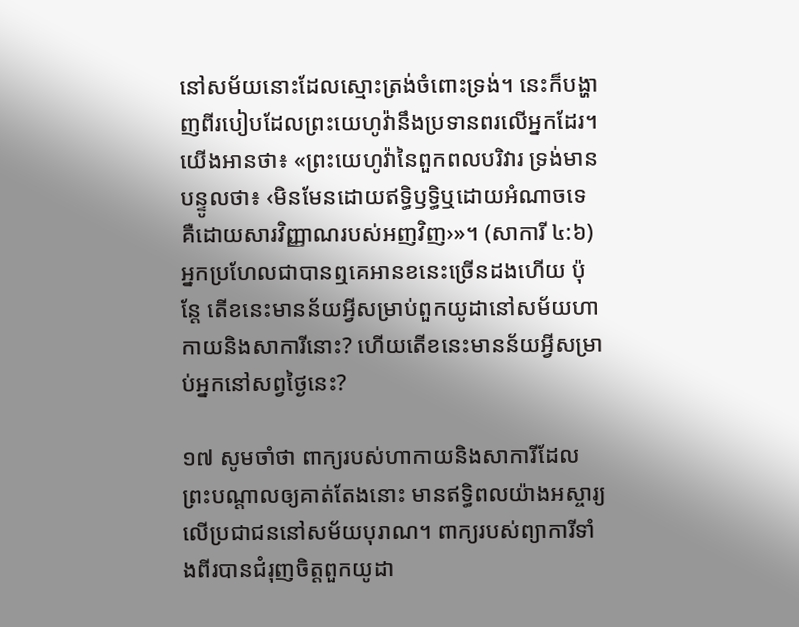នៅសម័យនោះដែលស្មោះត្រង់ចំពោះទ្រង់។ នេះក៏បង្ហាញពីរបៀបដែលព្រះយេហូវ៉ានឹងប្រទានពរលើអ្នកដែរ។ យើងអានថា៖ «ព្រះយេហូវ៉ានៃពួកពលបរិវារ ទ្រង់មានបន្ទូលថា៖ ‹មិនមែនដោយឥទ្ធិឫទ្ធិឬដោយអំណាចទេ គឺដោយសារវិញ្ញាណរបស់អញវិញ›»។ (សាការី ៤:៦) អ្នកប្រហែលជាបានឮគេអានខនេះច្រើនដងហើយ ប៉ុន្តែ តើខនេះមានន័យអ្វីសម្រាប់ពួកយូដានៅសម័យហាកាយនិងសាការីនោះ? ហើយតើខនេះមានន័យអ្វីសម្រាប់អ្នកនៅសព្វថ្ងៃនេះ?

១៧ សូមចាំថា ពាក្យរបស់ហាកាយនិងសាការីដែលព្រះបណ្ដាលឲ្យគាត់តែងនោះ មានឥទ្ធិពលយ៉ាងអស្ចារ្យលើប្រជាជននៅសម័យបុរាណ។ ពាក្យរបស់ព្យាការីទាំងពីរបានជំរុញចិត្តពួកយូដា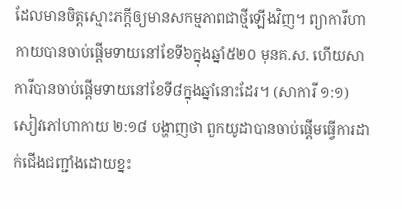ដែលមានចិត្តស្មោះភក្ដីឲ្យមានសកម្មភាពជាថ្មីឡើងវិញ។ ព្យាការីហាកាយបានចាប់ផ្ដើមទាយនៅខែទី៦ក្នុងឆ្នាំ៥២០ មុនគ.ស. ហើយសាការីបានចាប់ផ្ដើមទាយនៅខែទី៨ក្នុងឆ្នាំនោះដែរ។ (សាការី ១:១) សៀវភៅហាកាយ ២:១៨ បង្ហាញថា ពួកយូដាបានចាប់ផ្ដើមធ្វើការដាក់ជើងជញ្ជាំងដោយខ្នះ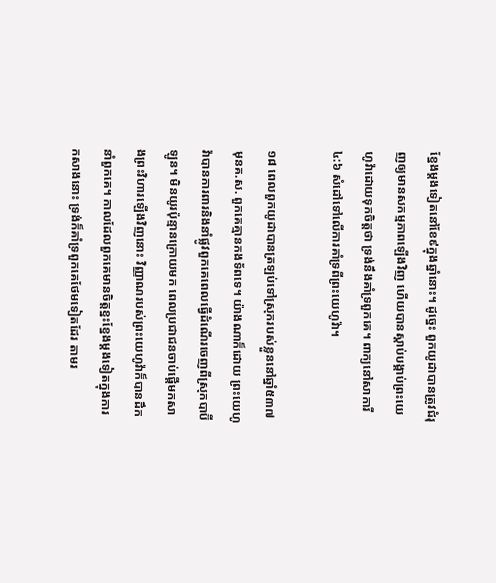ខ្នែងម្ដងទៀតនៅខែ៩ក្នុងឆ្នាំនោះ។ ដូច្នេះ ពួកយូដាបានត្រូវជំរុញឲ្យមានសកម្មភាពឡើងវិញ ហើយបានស្ដាប់បង្គាប់ព្រះយេហូវ៉ាដោយទុកចិត្តថា ទ្រង់នឹងគាំទ្រពួកគេ។ ពាក្យនៅសាការី ៤:៦ សំដៅទៅលើការគាំទ្រពីព្រះយេហូវ៉ា។

១៨ ពេលពួកយូដាបានត្រឡប់ទៅស្រុករបស់ខ្លួននៅឆ្នាំ៥៣៧ មុនគ.ស. ពួកគេគ្មានកងទ័ពទេ។ យ៉ាងណាក៏ដោយ ព្រះយេហូវ៉ាបានការពារនិងនាំផ្លូវពួកគេពេលធ្វើដំណើរចេញពីស្រុកបាប៊ីឡូន។ មិនយូរប៉ុន្មានក្រោយមក ពេលប្រជាជនចាប់ផ្ដើមកសាងព្រះវិហារឡើងវិញនោះ វិញ្ញាណរបស់ព្រះយេហូវ៉ាក៏បានដឹកនាំពួកគេ។ កាលដែលពួកគេមានចិត្តខ្នះខ្នែងម្ដងទៀតក្នុងការកសាងនោះ ទ្រង់ក៏គាំទ្រពួកគេថែមទៀតដែរ តាមរ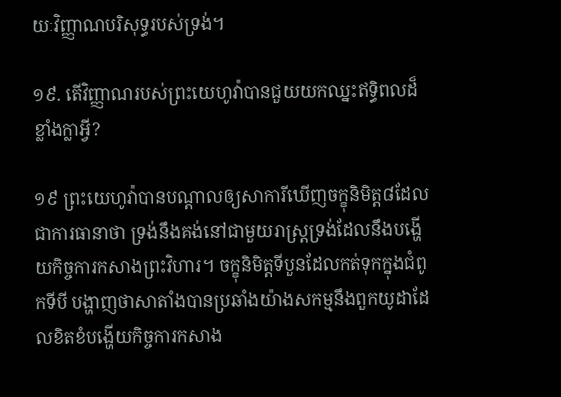យៈវិញ្ញាណបរិសុទ្ធរបស់ទ្រង់។

១៩. តើវិញ្ញាណរបស់ព្រះយេហូវ៉ាបានជួយយកឈ្នះឥទ្ធិពលដ៏ខ្លាំងក្លាអ្វី?

១៩ ព្រះយេហូវ៉ាបានបណ្ដាលឲ្យសាការីឃើញចក្ខុនិមិត្ត៨ដែលជាការធានាថា ទ្រង់នឹងគង់នៅជាមួយរាស្ត្រទ្រង់ដែលនឹងបង្ហើយកិច្ចការកសាងព្រះវិហារ។ ចក្ខុនិមិត្តទីបួនដែលកត់ទុកក្នុងជំពូកទីបី បង្ហាញថាសាតាំងបានប្រឆាំងយ៉ាងសកម្មនឹងពួកយូដាដែលខិតខំបង្ហើយកិច្ចការកសាង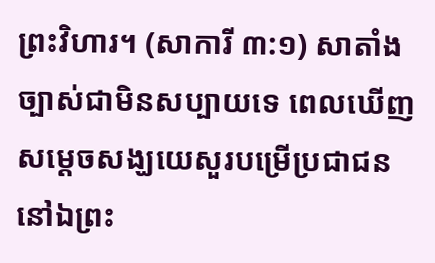ព្រះវិហារ។ (សាការី ៣:១) សាតាំងច្បាស់ជាមិនសប្បាយទេ ពេលឃើញសម្ដេចសង្ឃយេសួរបម្រើប្រជាជននៅឯព្រះ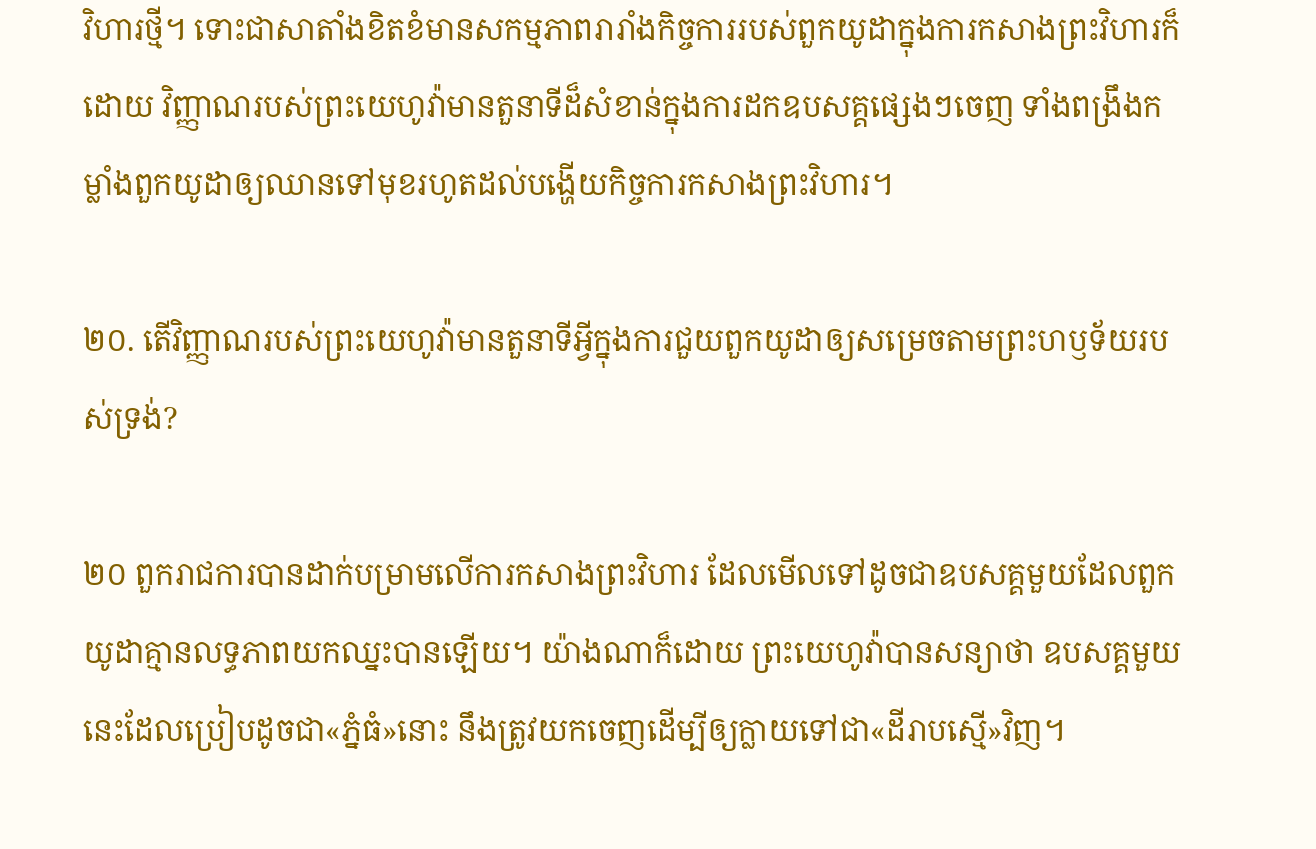វិហារថ្មី។ ទោះជាសាតាំងខិតខំមានសកម្មភាពរារាំងកិច្ចការរបស់ពួកយូដាក្នុងការកសាងព្រះវិហារក៏ដោយ វិញ្ញាណរបស់ព្រះយេហូវ៉ាមានតួនាទីដ៏សំខាន់ក្នុងការដកឧបសគ្គផ្សេងៗចេញ ទាំងពង្រឹងកម្លាំងពួកយូដាឲ្យឈានទៅមុខរហូតដល់បង្ហើយកិច្ចការកសាងព្រះវិហារ។

២០. តើវិញ្ញាណរបស់ព្រះយេហូវ៉ាមានតួនាទីអ្វីក្នុងការជួយពួកយូដាឲ្យសម្រេចតាមព្រះហឫទ័យរបស់ទ្រង់?

២០ ពួករាជការបានដាក់បម្រាមលើការកសាងព្រះវិហារ ដែលមើលទៅដូចជាឧបសគ្គមួយដែលពួកយូដាគ្មានលទ្ធភាពយកឈ្នះបានឡើយ។ យ៉ាងណាក៏ដោយ ព្រះយេហូវ៉ាបានសន្យាថា ឧបសគ្គមួយនេះដែលប្រៀបដូចជា«ភ្នំធំ»នោះ នឹងត្រូវយកចេញដើម្បីឲ្យក្លាយទៅជា«ដីរាបស្មើ»វិញ។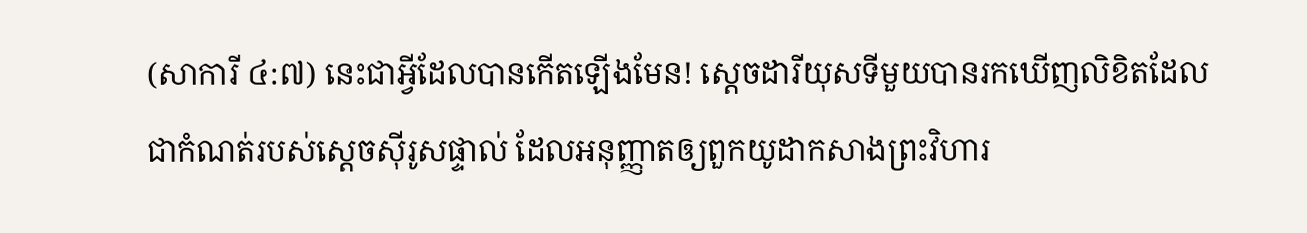(សាការី ៤:៧) នេះជាអ្វីដែលបានកើតឡើងមែន! ស្តេចដារីយុសទីមួយបានរកឃើញលិខិតដែលជាកំណត់របស់ស្តេចស៊ីរូសផ្ទាល់ ដែលអនុញ្ញាតឲ្យពួកយូដាកសាងព្រះវិហារ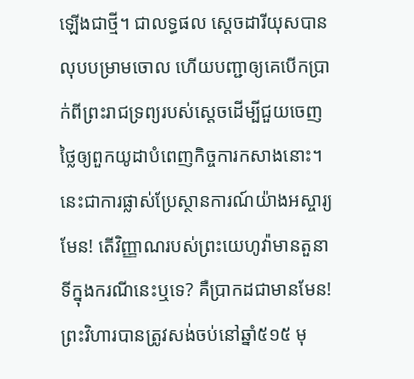ឡើងជាថ្មី។ ជាលទ្ធផល ស្តេចដារីយុសបានលុបបម្រាមចោល ហើយបញ្ជាឲ្យគេបើកប្រាក់ពីព្រះរាជទ្រព្យរបស់ស្តេចដើម្បីជួយចេញថ្លៃឲ្យពួកយូដាបំពេញកិច្ចការកសាងនោះ។ នេះជាការផ្លាស់ប្រែស្ថានការណ៍យ៉ាងអស្ចារ្យមែន! តើវិញ្ញាណរបស់ព្រះយេហូវ៉ាមានតួនាទីក្នុងករណីនេះឬទេ? គឺប្រាកដជាមានមែន! ព្រះវិហារបានត្រូវសង់ចប់នៅឆ្នាំ៥១៥ មុ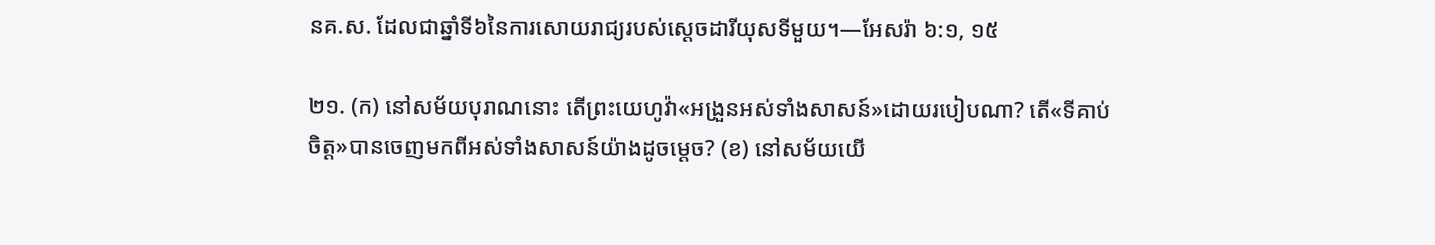នគ.ស. ដែលជាឆ្នាំទី៦នៃការសោយរាជ្យរបស់ស្តេចដារីយុសទីមួយ។—អែសរ៉ា ៦:១, ១៥

២១. (ក) នៅសម័យបុរាណនោះ តើព្រះយេហូវ៉ា«អង្រួនអស់ទាំងសាសន៍»ដោយរបៀបណា? តើ«ទីគាប់ចិត្ត»បានចេញមកពីអស់ទាំងសាសន៍យ៉ាងដូចម្ដេច? (ខ) នៅសម័យយើ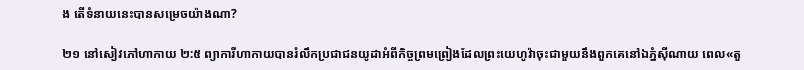ង តើទំនាយនេះបានសម្រេចយ៉ាងណា?

២១ នៅសៀវភៅហាកាយ ២:៥ ព្យាការីហាកាយបានរំលឹកប្រជាជនយូដាអំពីកិច្ចព្រមព្រៀងដែលព្រះយេហូវ៉ាចុះជាមួយនឹងពួកគេនៅឯភ្នំស៊ីណាយ ពេល«តួ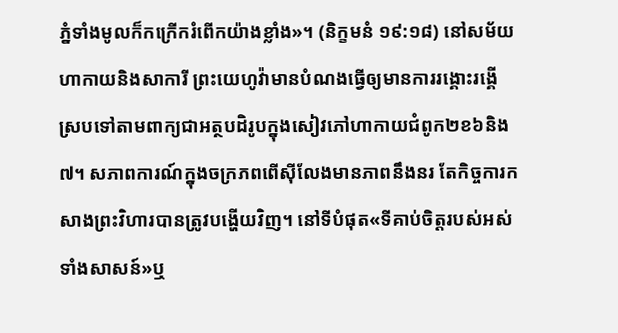ភ្នំទាំងមូលក៏កក្រើករំពើកយ៉ាងខ្លាំង»។ (និក្ខមនំ ១៩:១៨) នៅសម័យហាកាយនិងសាការី ព្រះយេហូវ៉ាមានបំណងធ្វើឲ្យមានការរង្គោះរង្គើស្របទៅតាមពាក្យជាអត្ថបដិរូបក្នុងសៀវភៅហាកាយជំពូក២ខ៦និង៧។ សភាពការណ៍ក្នុងចក្រភពពើស៊ីលែងមានភាពនឹងនរ តែកិច្ចការកសាងព្រះវិហារបានត្រូវបង្ហើយវិញ។ នៅទីបំផុត«ទីគាប់ចិត្តរបស់អស់ទាំងសាសន៍»ឬ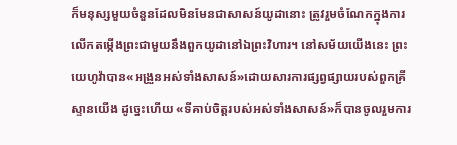ក៏មនុស្សមួយចំនួនដែលមិនមែនជាសាសន៍យូដានោះ ត្រូវរួមចំណែកក្នុងការលើកតម្កើងព្រះជាមួយនឹងពួកយូដានៅឯព្រះវិហារ។ នៅសម័យយើងនេះ ព្រះយេហូវ៉ាបាន«អង្រួនអស់ទាំងសាសន៍»ដោយសារការផ្សព្វផ្សាយរបស់ពួកគ្រីស្ទានយើង ដូច្នេះហើយ «ទីគាប់ចិត្តរបស់អស់ទាំងសាសន៍»ក៏បានចូលរួមការ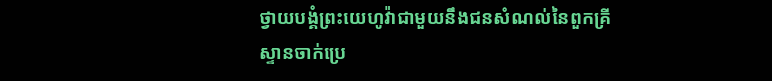ថ្វាយបង្គំព្រះយេហូវ៉ាជាមួយនឹងជនសំណល់នៃពួកគ្រីស្ទានចាក់ប្រេ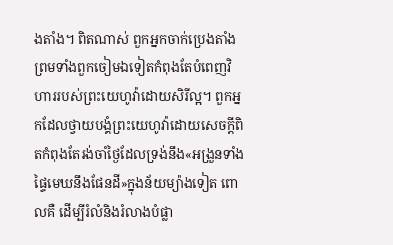ងតាំង។ ពិតណាស់ ពួកអ្នកចាក់ប្រេងតាំងព្រមទាំងពួកចៀមឯទៀតកំពុងតែបំពេញវិហាររបស់ព្រះយេហូវ៉ាដោយសិរីល្អ។ ពួកអ្នកដែលថ្វាយបង្គំព្រះយេហូវ៉ាដោយសេចក្ដីពិតកំពុងតែរង់ចាំថ្ងៃដែលទ្រង់នឹង«អង្រួនទាំងផ្ទៃមេឃនឹងផែនដី»ក្នុងន័យម្យ៉ាងទៀត ពោលគឺ ដើម្បីរំលំនិងរំលាងបំផ្លា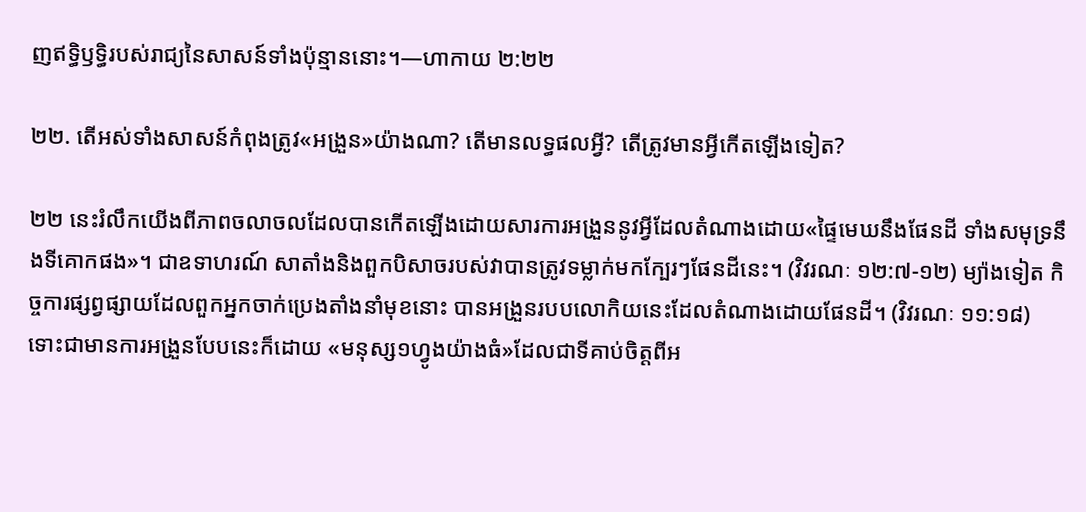ញឥទ្ធិឫទ្ធិរបស់រាជ្យនៃសាសន៍ទាំងប៉ុន្មាននោះ។—ហាកាយ ២:២២

២២. តើអស់ទាំងសាសន៍កំពុងត្រូវ«អង្រួន»យ៉ាងណា? តើមានលទ្ធផលអ្វី? តើត្រូវមានអ្វីកើតឡើងទៀត?

២២ នេះរំលឹកយើងពីភាពចលាចលដែលបានកើតឡើងដោយសារការអង្រួននូវអ្វីដែលតំណាងដោយ«ផ្ទៃមេឃនឹងផែនដី ទាំងសមុទ្រនឹងទីគោកផង»។ ជាឧទាហរណ៍ សាតាំងនិងពួកបិសាចរបស់វាបានត្រូវទម្លាក់មកក្បែរៗផែនដីនេះ។ (វិវរណៈ ១២:៧-១២) ម្យ៉ាងទៀត កិច្ចការផ្សព្វផ្សាយដែលពួកអ្នកចាក់ប្រេងតាំងនាំមុខនោះ បានអង្រួនរបបលោកិយនេះដែលតំណាងដោយផែនដី។ (វិវរណៈ ១១:១៨) ទោះជាមានការអង្រួនបែបនេះក៏ដោយ «មនុស្ស១ហ្វូងយ៉ាងធំ»ដែលជាទីគាប់ចិត្តពីអ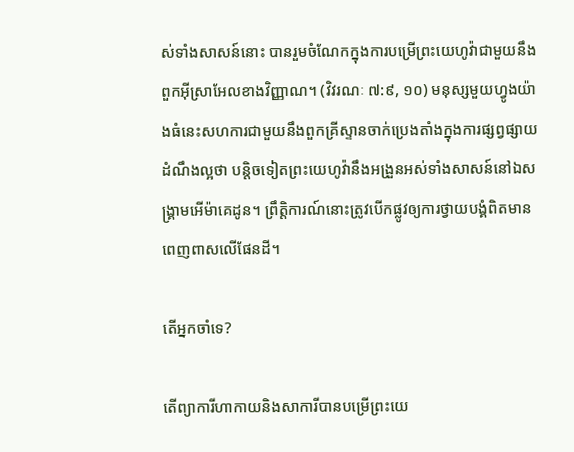ស់ទាំងសាសន៍នោះ បានរួមចំណែកក្នុងការបម្រើព្រះយេហូវ៉ាជាមួយនឹងពួកអ៊ីស្រាអែលខាងវិញ្ញាណ។ (វិវរណៈ ៧:៩, ១០) មនុស្សមួយហ្វូងយ៉ាងធំនេះសហការជាមួយនឹងពួកគ្រីស្ទានចាក់ប្រេងតាំងក្នុងការផ្សព្វផ្សាយដំណឹងល្អថា បន្ដិចទៀតព្រះយេហូវ៉ានឹងអង្រួនអស់ទាំងសាសន៍នៅឯសង្គ្រាមអើម៉ាគេដូន។ ព្រឹត្ដិការណ៍នោះត្រូវបើកផ្លូវឲ្យការថ្វាយបង្គំពិតមានពេញពាសលើផែនដី។

តើអ្នកចាំទេ?

តើព្យាការីហាកាយនិងសាការីបានបម្រើព្រះយេ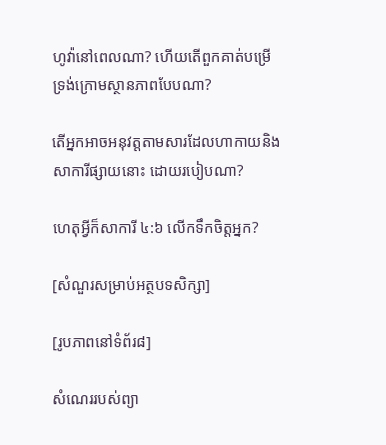ហូវ៉ានៅពេលណា? ហើយតើពួកគាត់បម្រើទ្រង់ក្រោមស្ថានភាពបែបណា?

តើអ្នកអាចអនុវត្តតាមសារដែលហាកាយនិងសាការីផ្សាយនោះ ដោយរបៀបណា?

ហេតុអ្វីក៏សាការី ៤:៦ លើកទឹកចិត្តអ្នក?

[សំណួរសម្រាប់អត្ថបទសិក្សា]

[រូបភាពនៅទំព័រ៨]

សំណេររបស់ព្យា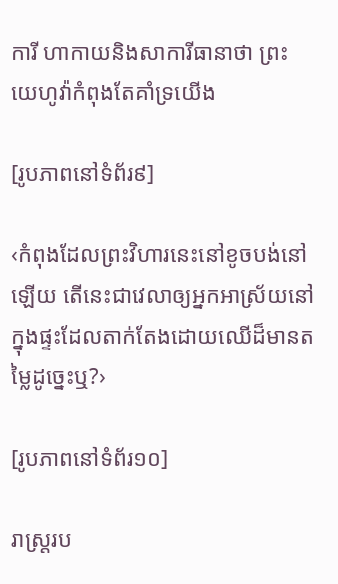ការី ហាកាយនិងសាការីធានាថា ព្រះយេហូវ៉ាកំពុងតែគាំទ្រយើង

[រូបភាពនៅទំព័រ៩]

‹កំពុងដែលព្រះវិហារនេះនៅខូចបង់នៅឡើយ តើនេះជាវេលាឲ្យអ្នកអាស្រ័យនៅក្នុងផ្ទះដែលតាក់តែងដោយឈើដ៏មានតម្លៃដូច្នេះឬ?›

[រូបភាពនៅទំព័រ១០]

រាស្ត្ររប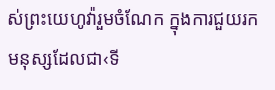ស់ព្រះយេហូវ៉ារួមចំណែក ក្នុងការជួយរកមនុស្សដែលជា‹ទី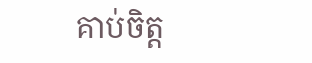គាប់ចិត្ត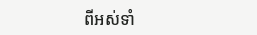ពីអស់ទាំ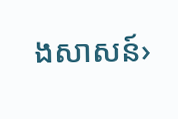ងសាសន៍›